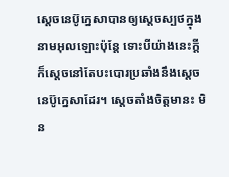ស្តេចនេប៊ូក្នេសាបានឲ្យស្តេចស្បថក្នុងនាមអុលឡោះប៉ុន្តែ ទោះបីយ៉ាងនេះក្តី ក៏ស្តេចនៅតែបះបោរប្រឆាំងនឹងស្តេចនេប៊ូក្នេសាដែរ។ ស្តេចតាំងចិត្តមានះ មិន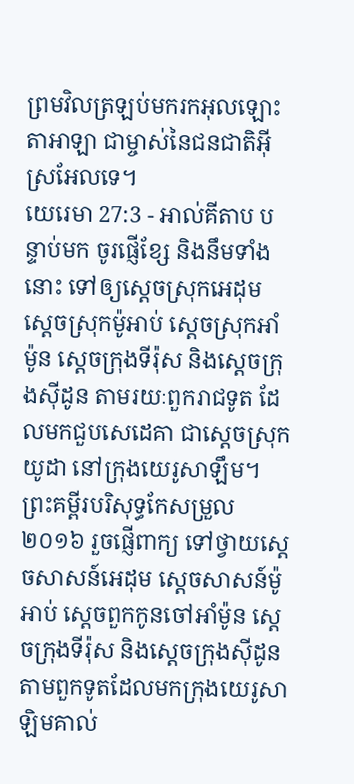ព្រមវិលត្រឡប់មករកអុលឡោះតាអាឡា ជាម្ចាស់នៃជនជាតិអ៊ីស្រអែលទេ។
យេរេមា 27:3 - អាល់គីតាប បន្ទាប់មក ចូរផ្ញើខ្សែ និងនឹមទាំងនោះ ទៅឲ្យស្ដេចស្រុកអេដុម ស្ដេចស្រុកម៉ូអាប់ ស្ដេចស្រុកអាំម៉ូន ស្ដេចក្រុងទីរ៉ុស និងស្ដេចក្រុងស៊ីដូន តាមរយៈពួករាជទូត ដែលមកជួបសេដេគា ជាស្ដេចស្រុកយូដា នៅក្រុងយេរូសាឡឹម។ ព្រះគម្ពីរបរិសុទ្ធកែសម្រួល ២០១៦ រួចផ្ញើពាក្យ ទៅថ្វាយស្តេចសាសន៍អេដុម ស្តេចសាសន៍ម៉ូអាប់ ស្តេចពួកកូនចៅអាំម៉ូន ស្តេចក្រុងទីរ៉ុស និងស្តេចក្រុងស៊ីដូន តាមពួកទូតដែលមកក្រុងយេរូសាឡិមគាល់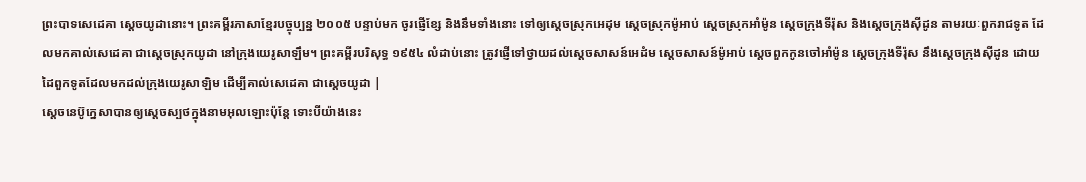ព្រះបាទសេដេគា ស្តេចយូដានោះ។ ព្រះគម្ពីរភាសាខ្មែរបច្ចុប្បន្ន ២០០៥ បន្ទាប់មក ចូរផ្ញើខ្សែ និងនឹមទាំងនោះ ទៅឲ្យស្ដេចស្រុកអេដុម ស្ដេចស្រុកម៉ូអាប់ ស្ដេចស្រុកអាំម៉ូន ស្ដេចក្រុងទីរ៉ុស និងស្ដេចក្រុងស៊ីដូន តាមរយៈពួករាជទូត ដែលមកគាល់សេដេគា ជាស្ដេចស្រុកយូដា នៅក្រុងយេរូសាឡឹម។ ព្រះគម្ពីរបរិសុទ្ធ ១៩៥៤ លំដាប់នោះ ត្រូវផ្ញើទៅថ្វាយដល់ស្តេចសាសន៍អេដំម ស្តេចសាសន៍ម៉ូអាប់ ស្តេចពួកកូនចៅអាំម៉ូន ស្តេចក្រុងទីរ៉ុស នឹងស្តេចក្រុងស៊ីដូន ដោយដៃពួកទូតដែលមកដល់ក្រុងយេរូសាឡិម ដើម្បីគាល់សេដេគា ជាស្តេចយូដា |
ស្តេចនេប៊ូក្នេសាបានឲ្យស្តេចស្បថក្នុងនាមអុលឡោះប៉ុន្តែ ទោះបីយ៉ាងនេះ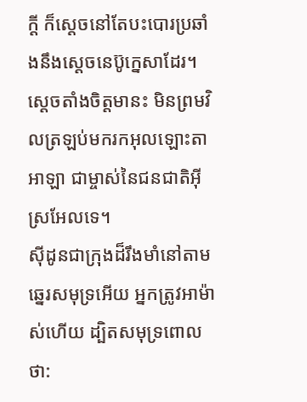ក្តី ក៏ស្តេចនៅតែបះបោរប្រឆាំងនឹងស្តេចនេប៊ូក្នេសាដែរ។ ស្តេចតាំងចិត្តមានះ មិនព្រមវិលត្រឡប់មករកអុលឡោះតាអាឡា ជាម្ចាស់នៃជនជាតិអ៊ីស្រអែលទេ។
ស៊ីដូនជាក្រុងដ៏រឹងមាំនៅតាមឆ្នេរសមុទ្រអើយ អ្នកត្រូវអាម៉ាស់ហើយ ដ្បិតសមុទ្រពោលថា: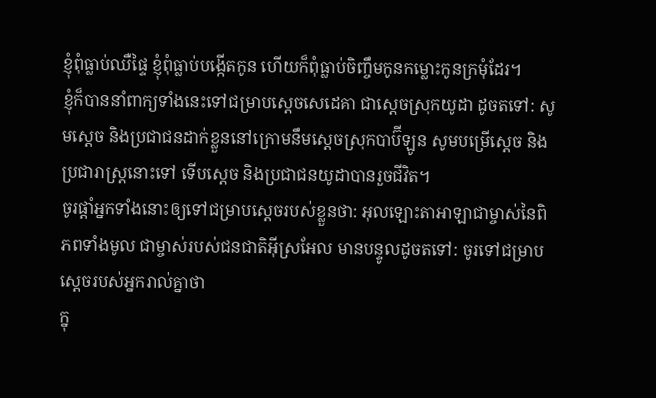ខ្ញុំពុំធ្លាប់ឈឺផ្ទៃ ខ្ញុំពុំធ្លាប់បង្កើតកូន ហើយក៏ពុំធ្លាប់ចិញ្ចឹមកូនកម្លោះកូនក្រមុំដែរ។
ខ្ញុំក៏បាននាំពាក្យទាំងនេះទៅជម្រាបស្តេចសេដេគា ជាស្ដេចស្រុកយូដា ដូចតទៅ: សូមស្តេច និងប្រជាជនដាក់ខ្លួននៅក្រោមនឹមស្ដេចស្រុកបាប៊ីឡូន សូមបម្រើស្ដេច និងប្រជារាស្ត្រនោះទៅ ទើបស្តេច និងប្រជាជនយូដាបានរួចជីវិត។
ចូរផ្ដាំអ្នកទាំងនោះឲ្យទៅជម្រាបស្ដេចរបស់ខ្លួនថា: អុលឡោះតាអាឡាជាម្ចាស់នៃពិភពទាំងមូល ជាម្ចាស់របស់ជនជាតិអ៊ីស្រអែល មានបន្ទូលដូចតទៅ: ចូរទៅជម្រាបស្ដេចរបស់អ្នករាល់គ្នាថា
ក្នុ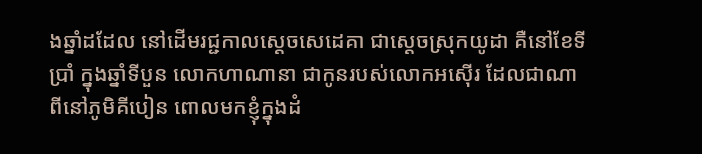ងឆ្នាំដដែល នៅដើមរជ្ជកាលស្តេចសេដេគា ជាស្ដេចស្រុកយូដា គឺនៅខែទីប្រាំ ក្នុងឆ្នាំទីបួន លោកហាណានា ជាកូនរបស់លោកអស៊ើរ ដែលជាណាពីនៅភូមិគីបៀន ពោលមកខ្ញុំក្នុងដំ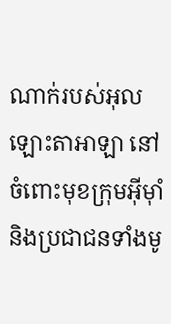ណាក់របស់អុលឡោះតាអាឡា នៅចំពោះមុខក្រុមអ៊ីមុាំ និងប្រជាជនទាំងមូ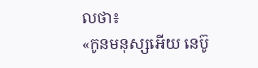លថា៖
«កូនមនុស្សអើយ នេប៊ូ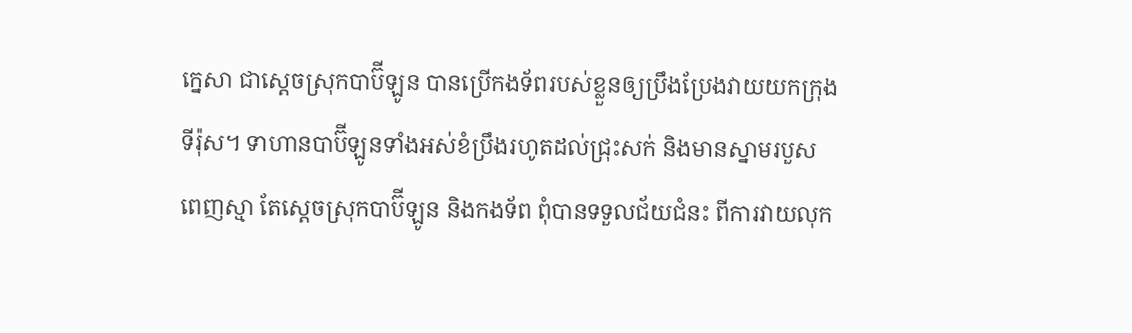ក្នេសា ជាស្ដេចស្រុកបាប៊ីឡូន បានប្រើកងទ័ពរបស់ខ្លួនឲ្យប្រឹងប្រែងវាយយកក្រុងទីរ៉ុស។ ទាហានបាប៊ីឡូនទាំងអស់ខំប្រឹងរហូតដល់ជ្រុះសក់ និងមានស្នាមរបួសពេញស្មា តែស្ដេចស្រុកបាប៊ីឡូន និងកងទ័ព ពុំបានទទួលជ័យជំនះ ពីការវាយលុក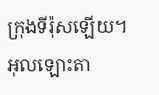ក្រុងទីរ៉ុសឡើយ។
អុលឡោះតា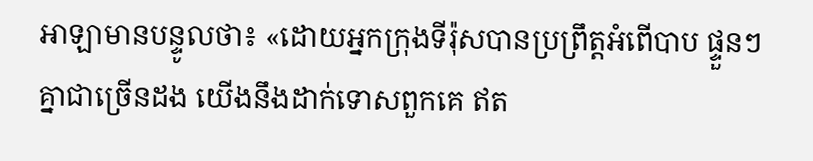អាឡាមានបន្ទូលថា៖ «ដោយអ្នកក្រុងទីរ៉ុសបានប្រព្រឹត្តអំពើបាប ផ្ទួនៗគ្នាជាច្រើនដង យើងនឹងដាក់ទោសពួកគេ ឥត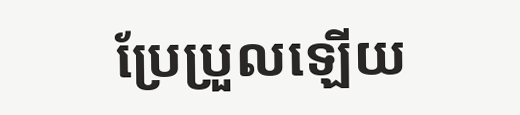ប្រែប្រួលឡើយ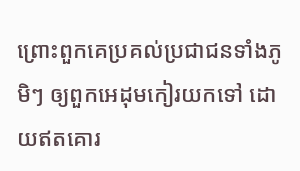ព្រោះពួកគេប្រគល់ប្រជាជនទាំងភូមិៗ ឲ្យពួកអេដុមកៀរយកទៅ ដោយឥតគោរ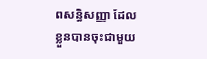ពសន្ធិសញ្ញា ដែលខ្លួនបានចុះជាមួយ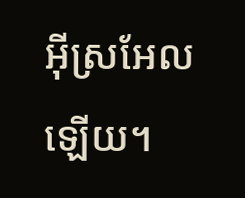អ៊ីស្រអែលឡើយ។